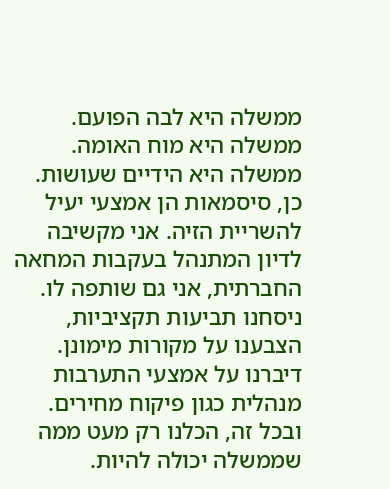ממשלה היא לבה הפועם. ממשלה היא מוח האומה. ממשלה היא הידיים שעושות.
כן, סיסמאות הן אמצעי יעיל להשריית הזיה. אני מקשיבה לדיון המתנהל בעקבות המחאה החברתית, אני גם שותפה לו. ניסחנו תביעות תקציביות, הצבענו על מקורות מימונן. דיברנו על אמצעי התערבות מנהלית כגון פיקוח מחירים. ובכל זה, הכלנו רק מעט ממה שממשלה יכולה להיות.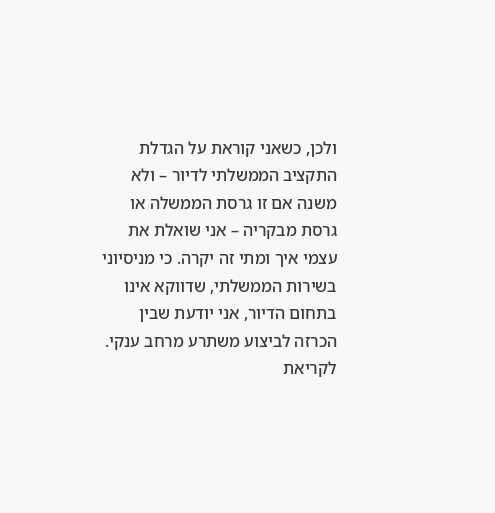ולכן, כשאני קוראת על הגדלת התקציב הממשלתי לדיור – ולא משנה אם זו גרסת הממשלה או גרסת מבקריה – אני שואלת את עצמי איך ומתי זה יקרה. כי מניסיוני בשירות הממשלתי, שדווקא אינו בתחום הדיור, אני יודעת שבין הכרזה לביצוע משתרע מרחב ענקי.
לקריאת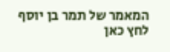המאמר של תמר בן יוסף לחץ כאן